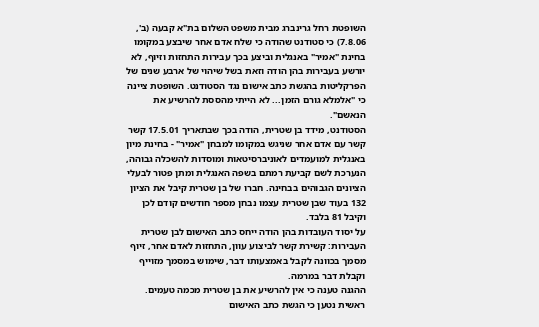השופטת רחל גרינברג מבית משפט השלום בת"א קבעה (ב', 7.8.06) כי סטודנט שהודה כי שלח אדם אחר שיבצע במקומו בחינת "אמיר" באנגלית וביצע בכך עבירות התחזות וזיוף, לא יורשע בעבירות בהן הודה וזאת בשל שיהוי של ארבע שנים של הפרקליטות בהגשת כתב אישום נגד הסטודנט. השופטת ציינה כי "אלמלא גורם הזמן... לא הייתי מהססת להרשיע את הנאשם".
הסטודנט, מידד בן שטרית, הודה בכך שבתאריך 17.5.01 קשר קשר עם אדם אחר שניגש במקומו למבחן "אמיר" - בחינת מיון באנגלית למועמדים לאוניברסיטאות ומוסדות להשכלה גבוהה, הנערכת לשם קביעת רמתם בשפה האנגלית ומתן פטור לבעלי הציונים הגבוהים בבחינה. חברו של בן שטרית קיבל את הציון 132 בעוד שבן שטרית עצמו נבחן מספר חודשים קודם לכן וקיבל 81 בלבד.
על יסוד העובדות בהן הודה ייחס כתב האישום לבן שטרית העבירות: קשירת קשר לביצוע עוון, התחזות לאדם אחר, זיוף מסמך בכוונה לקבל באמצעותו דבר, שימוש במסמך מזוייף וקבלת דבר במרמה.
ההגנה טענה כי אין להרשיע את בן שטרית מכמה טעמים. ראשית נטען כי הגשת כתב האישום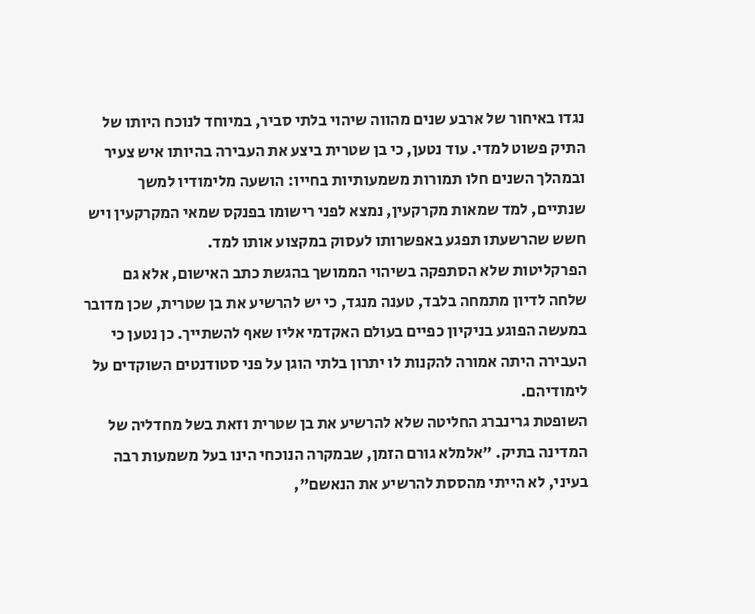נגדו באיחור של ארבע שנים מהווה שיהוי בלתי סביר, במיוחד לנוכח היותו של התיק פשוט למדי. עוד נטען, כי בן שטרית ביצע את העבירה בהיותו איש צעיר ובמהלך השנים חלו תמורות משמעותיות בחייו: הושעה מלימודיו למשך שנתיים, למד שמאות מקרקעין, נמצא לפני רישומו בפנקס שמאי המקרקעין ויש חשש שהרשעתו תפגע באפשרותו לעסוק במקצוע אותו למד.
הפרקליטות שלא הסתפקה בשיהוי הממושך בהגשת כתב האישום, אלא גם שלחה לדיון מתמחה בלבד, טענה מנגד, כי יש להרשיע את בן שטרית, שכן מדובר במעשה הפוגע בניקיון כפיים בעולם האקדמי אליו שאף להשתייך. כן נטען כי העבירה היתה אמורה להקנות לו יתרון בלתי הוגן על פני סטודנטים השוקדים על לימודיהם.
השופטת גרינברג החליטה שלא להרשיע את בן שטרית וזאת בשל מחדליה של המדינה בתיק. "אלמלא גורם הזמן, שבמקרה הנוכחי הינו בעל משמעות רבה בעיני, לא הייתי מהססת להרשיע את הנאשם",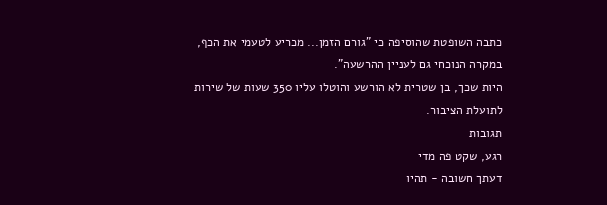כתבה השופטת שהוסיפה כי "גורם הזמן... מכריע לטעמי את הכף, במקרה הנוכחי גם לעניין ההרשעה".
היות שכך, בן שטרית לא הורשע והוטלו עליו 350 שעות של שירות לתועלת הציבור.
תגובות
רגע, שקט פה מדי
דעתך חשובה - תהיו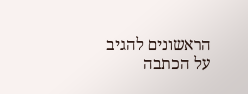הראשונים להגיב על הכתבה